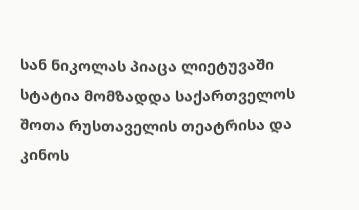სან ნიკოლას პიაცა ლიეტუვაში
სტატია მომზადდა საქართველოს შოთა რუსთაველის თეატრისა და
კინოს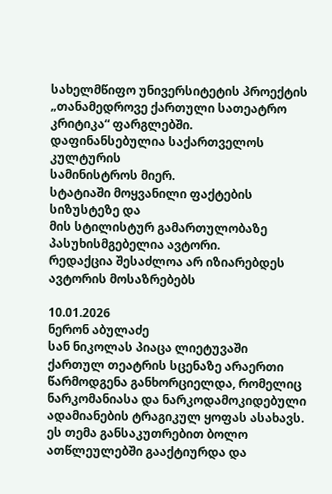სახელმწიფო უნივერსიტეტის პროექტის
„თანამედროვე ქართული სათეატრო კრიტიკა“ ფარგლებში.
დაფინანსებულია საქართველოს კულტურის
სამინისტროს მიერ.
სტატიაში მოყვანილი ფაქტების სიზუსტეზე და
მის სტილისტურ გამართულობაზე პასუხისმგებელია ავტორი.
რედაქცია შესაძლოა არ იზიარებდეს ავტორის მოსაზრებებს

10.01.2026
ნერონ აბულაძე
სან ნიკოლას პიაცა ლიეტუვაში
ქართულ თეატრის სცენაზე არაერთი წარმოდგენა განხორციელდა, რომელიც ნარკომანიასა და ნარკოდამოკიდებული ადამიანების ტრაგიკულ ყოფას ასახავს. ეს თემა განსაკუთრებით ბოლო ათწლეულებში გააქტიურდა და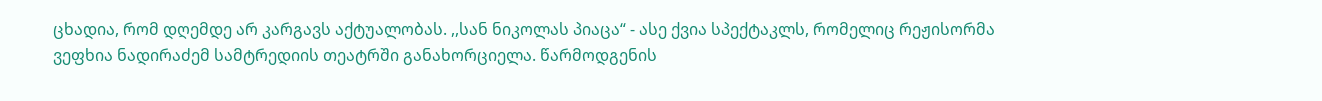ცხადია, რომ დღემდე არ კარგავს აქტუალობას. ,,სან ნიკოლას პიაცა“ - ასე ქვია სპექტაკლს, რომელიც რეჟისორმა ვეფხია ნადირაძემ სამტრედიის თეატრში განახორციელა. წარმოდგენის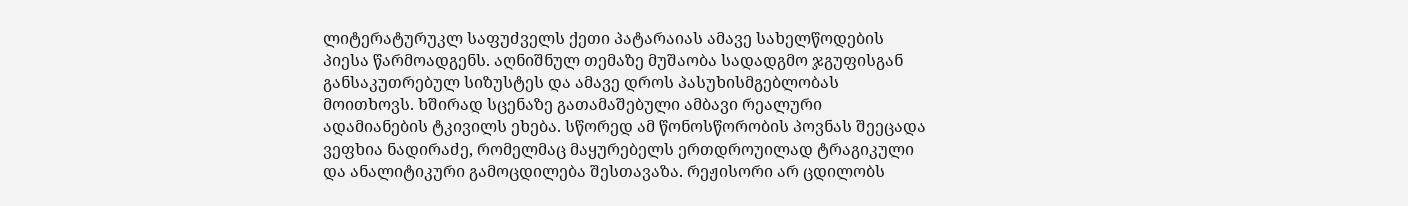ლიტერატურუკლ საფუძველს ქეთი პატარაიას ამავე სახელწოდების პიესა წარმოადგენს. აღნიშნულ თემაზე მუშაობა სადადგმო ჯგუფისგან განსაკუთრებულ სიზუსტეს და ამავე დროს პასუხისმგებლობას მოითხოვს. ხშირად სცენაზე გათამაშებული ამბავი რეალური ადამიანების ტკივილს ეხება. სწორედ ამ წონოსწორობის პოვნას შეეცადა ვეფხია ნადირაძე, რომელმაც მაყურებელს ერთდროუილად ტრაგიკული და ანალიტიკური გამოცდილება შესთავაზა. რეჟისორი არ ცდილობს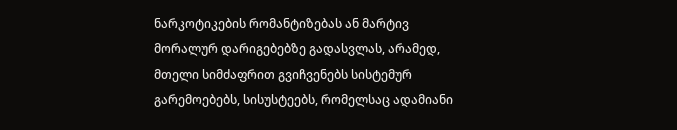ნარკოტიკების რომანტიზებას ან მარტივ მორალურ დარიგებებზე გადასვლას, არამედ, მთელი სიმძაფრით გვიჩვენებს სისტემურ გარემოებებს, სისუსტეებს, რომელსაც ადამიანი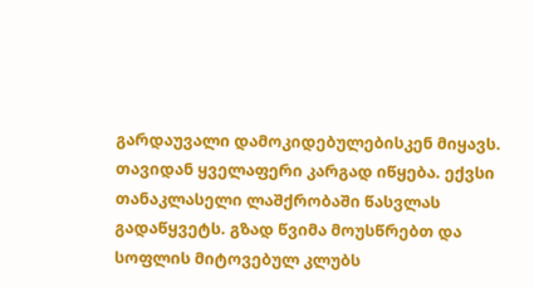გარდაუვალი დამოკიდებულებისკენ მიყავს.
თავიდან ყველაფერი კარგად იწყება. ექვსი თანაკლასელი ლაშქრობაში წასვლას გადაწყვეტს. გზად წვიმა მოუსწრებთ და სოფლის მიტოვებულ კლუბს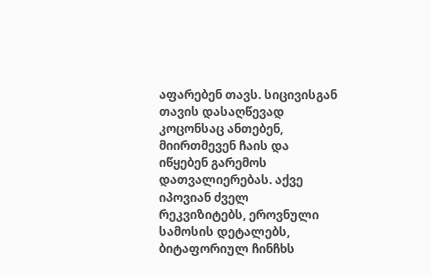აფარებენ თავს. სიცივისგან თავის დასაღწევად კოცონსაც ანთებენ, მიირთმევენ ჩაის და იწყებენ გარემოს დათვალიერებას. აქვე იპოვიან ძველ რეკვიზიტებს, ეროვნული სამოსის დეტალებს, ბიტაფორიულ ჩინჩხს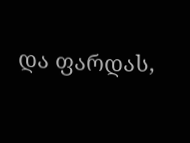და ფარდას,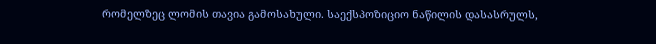რომელზეც ლომის თავია გამოსახული. საექსპოზიციო ნაწილის დასასრულს,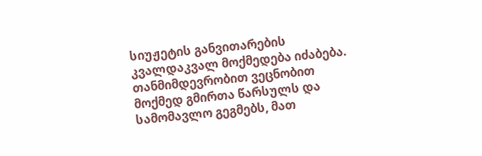სიუჟეტის განვითარების კვალდაკვალ მოქმედება იძაბება. თანმიმდევრობით ვეცნობით მოქმედ გმირთა წარსულს და სამომავლო გეგმებს, მათ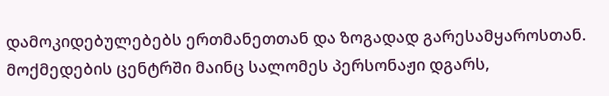დამოკიდებულებებს ერთმანეთთან და ზოგადად გარესამყაროსთან. მოქმედების ცენტრში მაინც სალომეს პერსონაჟი დგარს,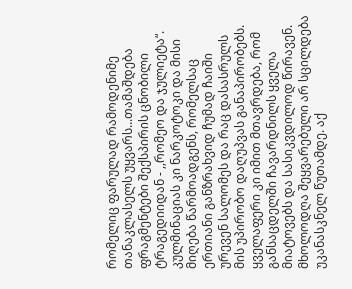რომელიც ფარულად რამოდენიმე თანაკლასელს უყვარს...თამაშდება ფრაგმენტები შექსპირის ცნობილი ტრაგედიიდან - ,,რომეო და ჯულიეტა“. კულმინაციას კი ნარკოტოკი და მისი მიღება წარმოადგენს, რომელსაც ერთიანი განზრახვიდ ჩუმად ჩაიში ურევენ სალომეს და რაც დასასრულს მის უპირობო დაღუპვას განაპირობებს. ყველაფერი კი იმით მთავრდება, რომ განსაცდელში ჩავარდნილს ყველა მიატოვებს და სასიკვდილოდ წირავენ. მხოლოდღა შეყვარებული არ სცილდება უკანასკნელ წუთამდე. აქ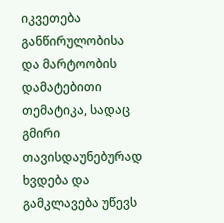იკვეთება განწირულობისა და მარტოობის დამატებითი თემატიკა, სადაც გმირი თავისდაუნებურად ხვდება და გამკლავება უწევს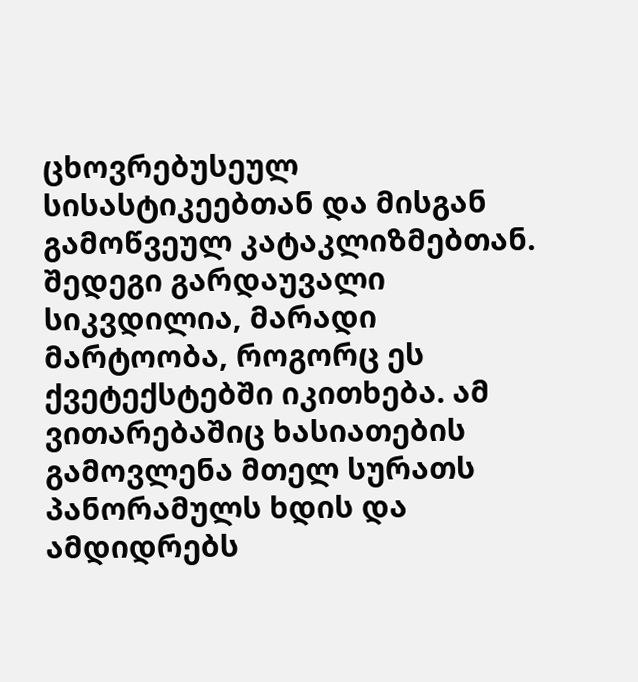ცხოვრებუსეულ სისასტიკეებთან და მისგან გამოწვეულ კატაკლიზმებთან. შედეგი გარდაუვალი სიკვდილია, მარადი მარტოობა, როგორც ეს ქვეტექსტებში იკითხება. ამ ვითარებაშიც ხასიათების გამოვლენა მთელ სურათს პანორამულს ხდის და ამდიდრებს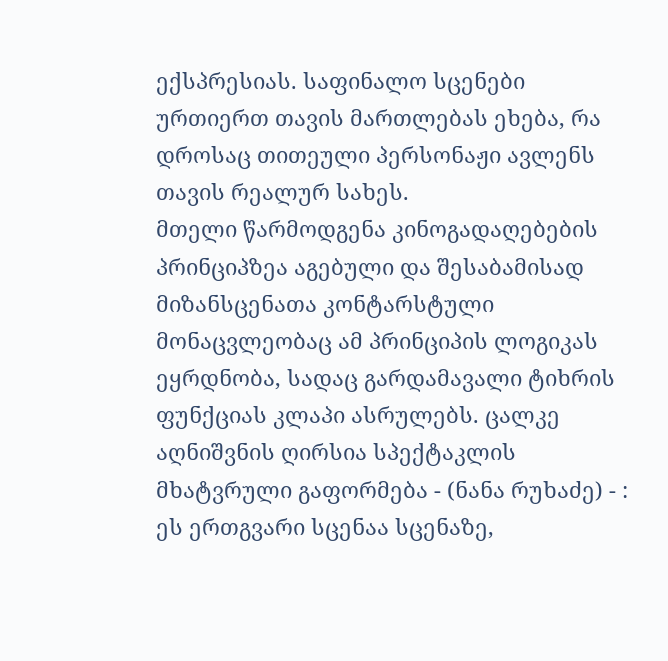ექსპრესიას. საფინალო სცენები ურთიერთ თავის მართლებას ეხება, რა დროსაც თითეული პერსონაჟი ავლენს თავის რეალურ სახეს.
მთელი წარმოდგენა კინოგადაღებების პრინციპზეა აგებული და შესაბამისად მიზანსცენათა კონტარსტული მონაცვლეობაც ამ პრინციპის ლოგიკას ეყრდნობა, სადაც გარდამავალი ტიხრის ფუნქციას კლაპი ასრულებს. ცალკე აღნიშვნის ღირსია სპექტაკლის მხატვრული გაფორმება - (ნანა რუხაძე) - : ეს ერთგვარი სცენაა სცენაზე,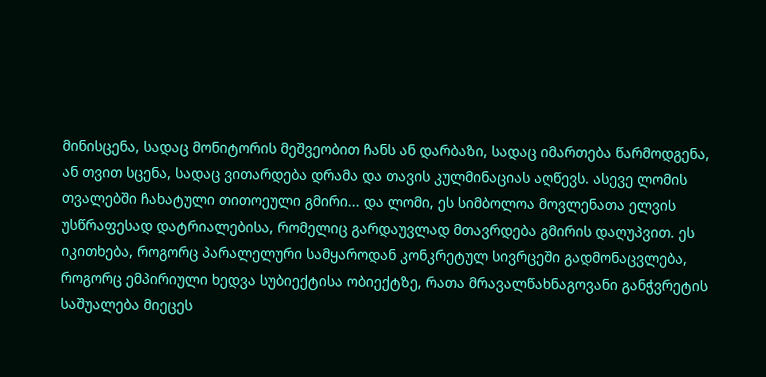მინისცენა, სადაც მონიტორის მეშვეობით ჩანს ან დარბაზი, სადაც იმართება წარმოდგენა, ან თვით სცენა, სადაც ვითარდება დრამა და თავის კულმინაციას აღწევს. ასევე ლომის თვალებში ჩახატული თითოეული გმირი... და ლომი, ეს სიმბოლოა მოვლენათა ელვის უსწრაფესად დატრიალებისა, რომელიც გარდაუვლად მთავრდება გმირის დაღუპვით. ეს იკითხება, როგორც პარალელური სამყაროდან კონკრეტულ სივრცეში გადმონაცვლება, როგორც ემპირიული ხედვა სუბიექტისა ობიექტზე, რათა მრავალწახნაგოვანი განჭვრეტის საშუალება მიეცეს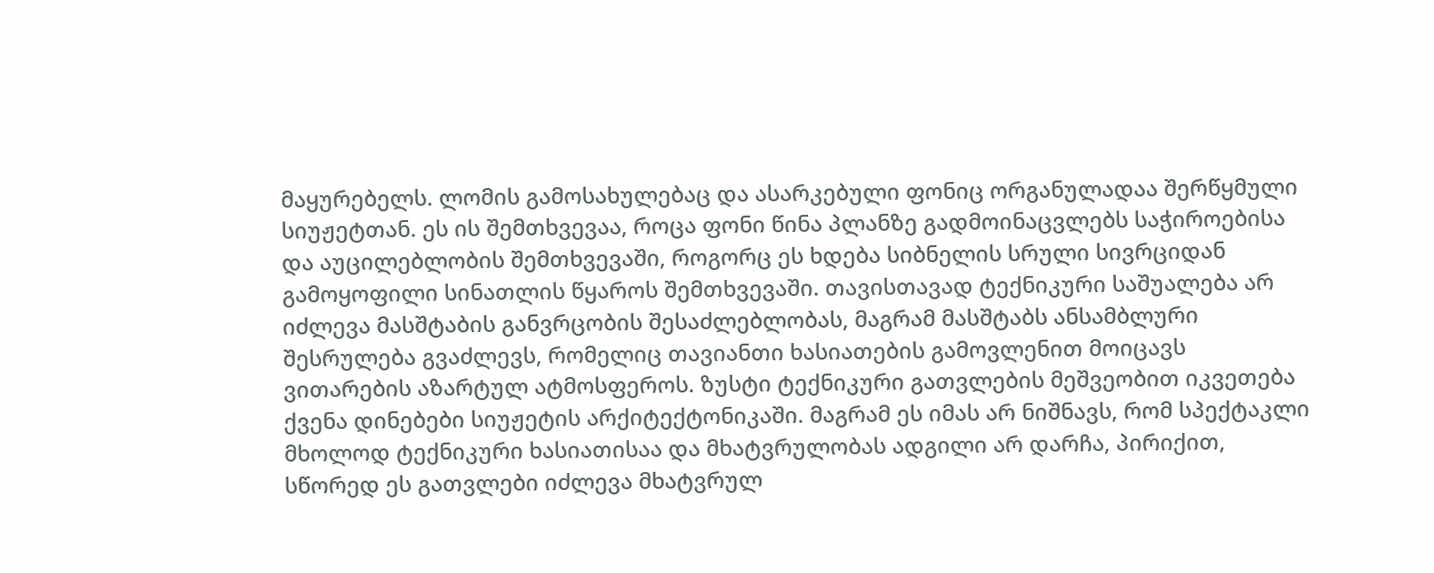მაყურებელს. ლომის გამოსახულებაც და ასარკებული ფონიც ორგანულადაა შერწყმული სიუჟეტთან. ეს ის შემთხვევაა, როცა ფონი წინა პლანზე გადმოინაცვლებს საჭიროებისა და აუცილებლობის შემთხვევაში, როგორც ეს ხდება სიბნელის სრული სივრციდან გამოყოფილი სინათლის წყაროს შემთხვევაში. თავისთავად ტექნიკური საშუალება არ იძლევა მასშტაბის განვრცობის შესაძლებლობას, მაგრამ მასშტაბს ანსამბლური შესრულება გვაძლევს, რომელიც თავიანთი ხასიათების გამოვლენით მოიცავს ვითარების აზარტულ ატმოსფეროს. ზუსტი ტექნიკური გათვლების მეშვეობით იკვეთება ქვენა დინებები სიუჟეტის არქიტექტონიკაში. მაგრამ ეს იმას არ ნიშნავს, რომ სპექტაკლი მხოლოდ ტექნიკური ხასიათისაა და მხატვრულობას ადგილი არ დარჩა, პირიქით, სწორედ ეს გათვლები იძლევა მხატვრულ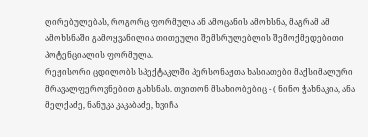ღირებულებას, როგორც ფორმულა ან ამოცანის ამოხსნა, მაგრამ ამ ამოხსნაში გამოყვანილია თითეული შემსრულებლის შემოქმედებითი პოტენციალის ფორმულა.
რეჟისორი ცდილობს სპექტაკლში პერსონაჟთა ხასიათები მაქსიმალური მრავალფეროვნებით გახსნას. თვითონ მსახიობებიც - ( ნინო ჭახნაკია, ანა მელქაძე, ნანუკა კაკაბაძე, ხვიჩა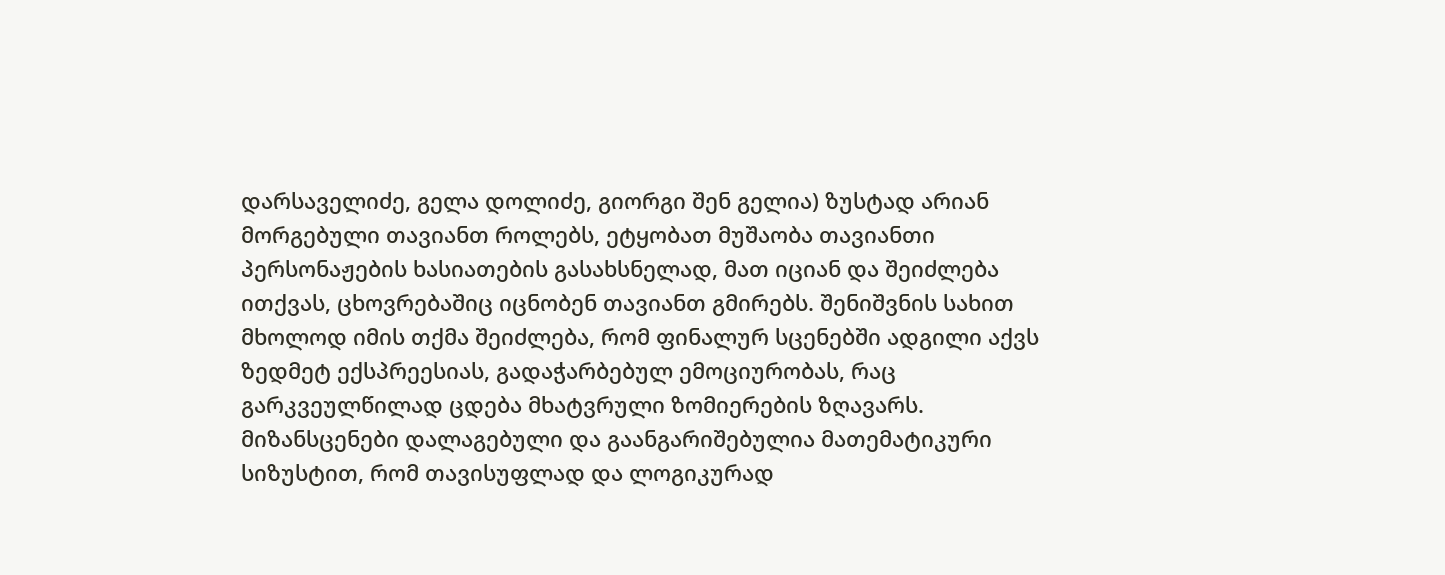დარსაველიძე, გელა დოლიძე, გიორგი შენ გელია) ზუსტად არიან მორგებული თავიანთ როლებს, ეტყობათ მუშაობა თავიანთი პერსონაჟების ხასიათების გასახსნელად, მათ იციან და შეიძლება ითქვას, ცხოვრებაშიც იცნობენ თავიანთ გმირებს. შენიშვნის სახით მხოლოდ იმის თქმა შეიძლება, რომ ფინალურ სცენებში ადგილი აქვს ზედმეტ ექსპრეესიას, გადაჭარბებულ ემოციურობას, რაც გარკვეულწილად ცდება მხატვრული ზომიერების ზღავარს. მიზანსცენები დალაგებული და გაანგარიშებულია მათემატიკური სიზუსტით, რომ თავისუფლად და ლოგიკურად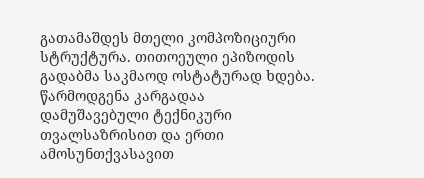გათამაშდეს მთელი კომპოზიციური სტრუქტურა. თითოეული ეპიზოდის გადაბმა საკმაოდ ოსტატურად ხდება. წარმოდგენა კარგადაა დამუშავებული ტექნიკური თვალსაზრისით და ერთი ამოსუნთქვასავით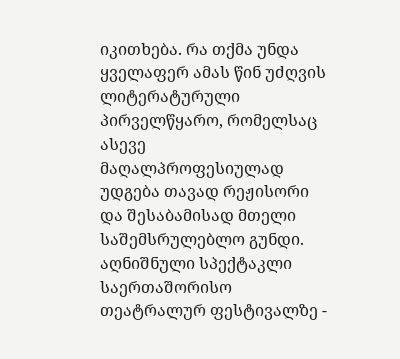იკითხება. რა თქმა უნდა ყველაფერ ამას წინ უძღვის ლიტერატურული პირველწყარო, რომელსაც ასევე მაღალპროფესიულად უდგება თავად რეჟისორი და შესაბამისად მთელი საშემსრულებლო გუნდი.
აღნიშნული სპექტაკლი საერთაშორისო თეატრალურ ფესტივალზე -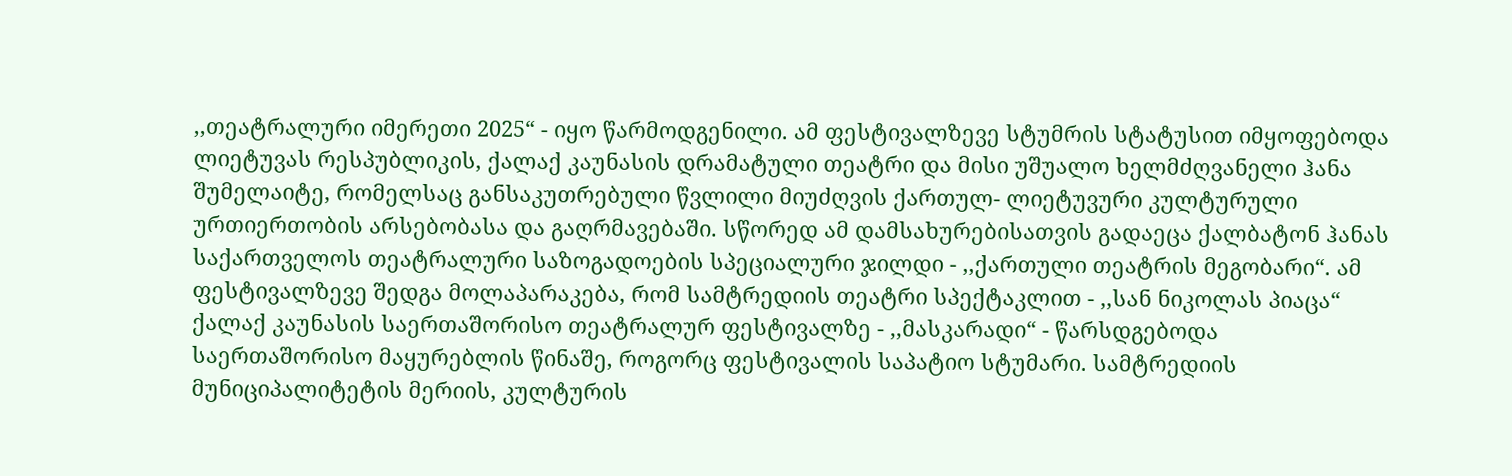,,თეატრალური იმერეთი 2025“ - იყო წარმოდგენილი. ამ ფესტივალზევე სტუმრის სტატუსით იმყოფებოდა ლიეტუვას რესპუბლიკის, ქალაქ კაუნასის დრამატული თეატრი და მისი უშუალო ხელმძღვანელი ჰანა შუმელაიტე, რომელსაც განსაკუთრებული წვლილი მიუძღვის ქართულ- ლიეტუვური კულტურული ურთიერთობის არსებობასა და გაღრმავებაში. სწორედ ამ დამსახურებისათვის გადაეცა ქალბატონ ჰანას საქართველოს თეატრალური საზოგადოების სპეციალური ჯილდი - ,,ქართული თეატრის მეგობარი“. ამ ფესტივალზევე შედგა მოლაპარაკება, რომ სამტრედიის თეატრი სპექტაკლით - ,,სან ნიკოლას პიაცა“ ქალაქ კაუნასის საერთაშორისო თეატრალურ ფესტივალზე - ,,მასკარადი“ - წარსდგებოდა საერთაშორისო მაყურებლის წინაშე, როგორც ფესტივალის საპატიო სტუმარი. სამტრედიის მუნიციპალიტეტის მერიის, კულტურის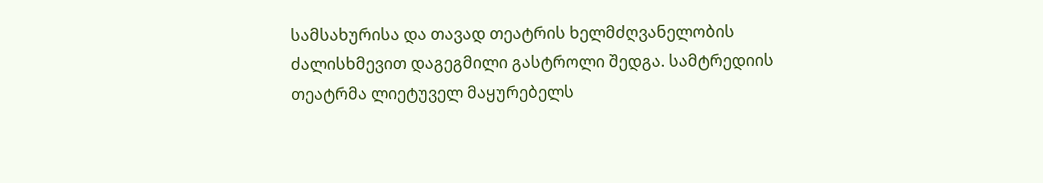სამსახურისა და თავად თეატრის ხელმძღვანელობის ძალისხმევით დაგეგმილი გასტროლი შედგა. სამტრედიის თეატრმა ლიეტუველ მაყურებელს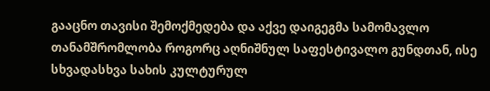გააცნო თავისი შემოქმედება და აქვე დაიგეგმა სამომავლო თანამშრომლობა როგორც აღნიშნულ საფესტივალო გუნდთან, ისე სხვადასხვა სახის კულტურულ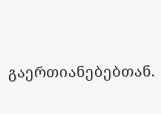გაერთიანებებთან.